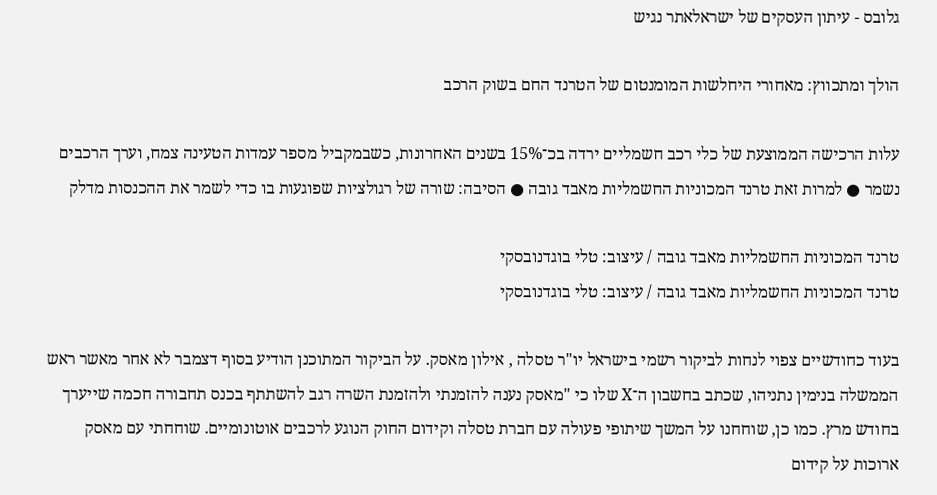גלובס - עיתון העסקים של ישראלאתר נגיש

הולך ומתכווץ: מאחורי היחלשות המומנטום של הטרנד החם בשוק הרכב

עלות הרכישה הממוצעת של כלי רכב חשמליים ירדה בכ־15% בשנים האחרונות, כשבמקביל מספר עמדות הטעינה צמח, וערך הרכבים נשמר ● למרות זאת טרנד המכוניות החשמליות מאבד גובה ● הסיבה: שורה של רגולציות שפוגעות בו כדי לשמר את ההכנסות מדלק

טרנד המכוניות החשמליות מאבד גובה / עיצוב: טלי בוגדנובסקי
טרנד המכוניות החשמליות מאבד גובה / עיצוב: טלי בוגדנובסקי

בעוד כחודשיים צפוי לנחות לביקור רשמי בישראל יו"ר טסלה , אילון מאסק. על הביקור המתוכנן הודיע בסוף דצמבר לא אחר מאשר ראש הממשלה בנימין נתניהו, שכתב בחשבון ה־X שלו כי "מאסק נענה להזמנתי ולהזמנת השרה רגב להשתתף בכנס תחבורה חכמה שייערך בחודש מרץ. כמו כן, שוחחנו על המשך שיתופי פעולה עם חברת טסלה וקידום החוק הנוגע לרכבים אוטונומיים. שוחחתי עם מאסק ארוכות על קידום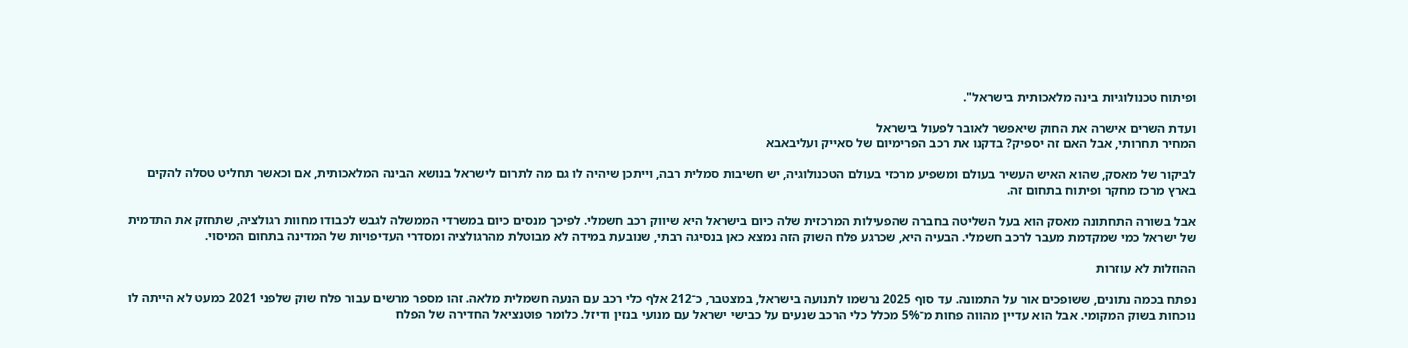ופיתוח טכנולוגיות בינה מלאכותית בישראל".

ועדת השרים אישרה את החוק שיאפשר לאובר לפעול בישראל
המחיר תחרותי, אבל האם זה יספיק? בדקנו את רכב הפרימיום של סאייק ועליבאבא

לביקור של מאסק, שהוא האיש העשיר בעולם ומשפיע מרכזי בעולם הטכנולוגיה, יש חשיבות סמלית רבה, וייתכן שיהיה לו גם מה לתרום לישראל בנושא הבינה המלאכותית, אם וכאשר תחליט טסלה להקים בארץ מרכז מחקר ופיתוח בתחום זה.

אבל בשורה התחתונה מאסק הוא בעל השליטה בחברה שהפעילות המרכזית שלה כיום בישראל היא שיווק רכב חשמלי. לפיכך מנסים כיום במשרדי הממשלה לגבש לכבודו מחוות רגולציה, שתחזק את התדמית של ישראל כמי שמקדמת מעבר לרכב חשמלי. הבעיה היא, שכרגע פלח השוק הזה נמצא כאן בנסיגה רבתי, שנובעת במידה לא מבוטלת מהרגולציה ומסדרי העדיפויות של המדינה בתחום המיסוי.

ההוזלות לא עוזרות

נפתח בכמה נתונים, ששופכים אור על התמונה. עד סוף 2025 נרשמו לתנועה בישראל, במצטבר, כ־212 אלף כלי רכב עם הנעה חשמלית מלאה. זהו מספר מרשים עבור פלח שוק שלפני 2021 כמעט לא הייתה לו נוכחות בשוק המקומי. אבל הוא עדיין מהווה פחות מ־5% מכלל כלי הרכב שנעים על כבישי ישראל עם מנועי בנזין ודיזל. כלומר פוטנציאל החדירה של הפלח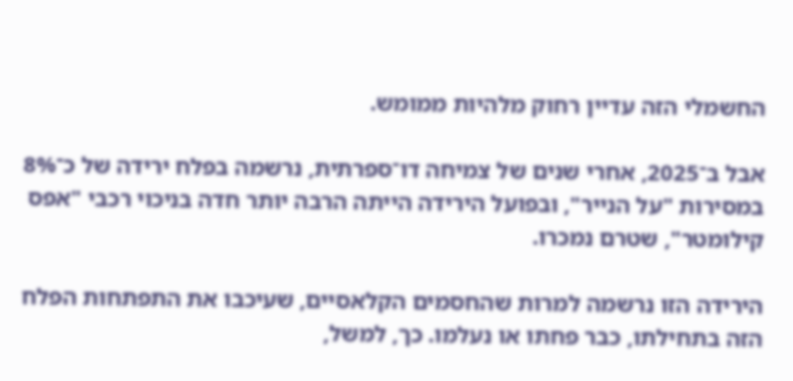החשמלי הזה עדיין רחוק מלהיות ממומש.

אבל ב־2025, אחרי שנים של צמיחה דו־ספרתית, נרשמה בפלח ירידה של כ־8% במסירות "על הנייר", ובפועל הירידה הייתה הרבה יותר חדה בניכוי רכבי "אפס קילומטר", שטרם נמכרו.

הירידה הזו נרשמה למרות שהחסמים הקלאסיים, שעיכבו את התפתחות הפלח הזה בתחילתו, כבר פחתו או נעלמו. כך, למשל,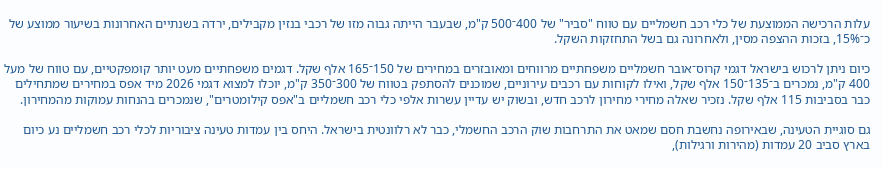עלות הרכישה הממוצעת של כלי רכב חשמליים עם טווח "סביר" של 400־500 ק"מ, שבעבר הייתה גבוה מזו של רכבי בנזין מקבילים, ירדה בשנתיים האחרונות בשיעור ממוצע של כ־15%, בזכות ההצפה מסין, ולאחרונה גם בשל התחזקות השקל.

כיום ניתן לרכוש בישראל דגמי קרוס־אובר חשמליים משפחתיים מרווחים ומאובזרים במחירים של 150־165 אלף שקל. דגמים משפחתיים מעט יותר קומפקטיים, עם טווח של מעל 400 ק"מ, נמכרים ב־135־150 אלף שקל, ואילו לקוחות עם רכבים עירוניים, שמוכנים להסתפק בטווח של 300־350 ק"מ, יוכלו למצוא דגמי 2026 מיד אפס במחירים שמתחילים כבר בסביבות 115 אלף שקל. נזכיר שאלה מחירי מחירון לרכב חדש, ובשוק יש עדיין עשרות אלפי כלי רכב חשמליים ב"אפס קילומטרים", שנמכרים בהנחות עמוקות מהמחירון.

גם סוגיית הטעינה, שבאירופה נחשבת חסם שמאט את התרחבות שוק הרכב החשמלי, כבר לא רלוונטית בישראל. היחס בין עמדות טעינה ציבוריות לכלי רכב חשמליים נע כיום בארץ סביב 20 עמדות (מהירות ורגילות),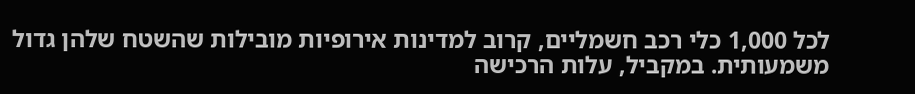לכל 1,000 כלי רכב חשמליים, קרוב למדינות אירופיות מובילות שהשטח שלהן גדול משמעותית. במקביל, עלות הרכישה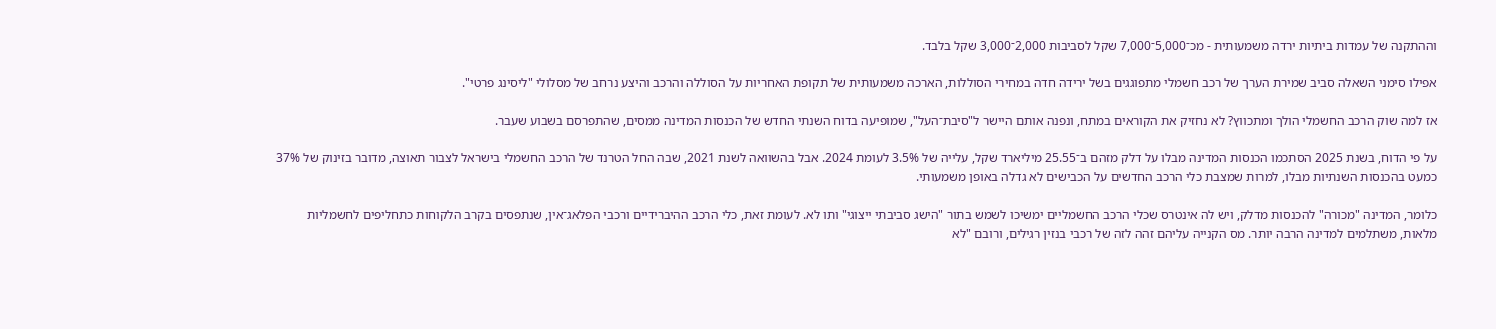וההתקנה של עמדות ביתיות ירדה משמעותית - מכ־5,000־7,000 שקל לסביבות 2,000־3,000 שקל בלבד.

אפילו סימני השאלה סביב שמירת הערך של רכב חשמלי מתפוגגים בשל ירידה חדה במחירי הסוללות, הארכה משמעותית של תקופת האחריות על הסוללה והרכב והיצע נרחב של מסלולי "ליסינג פרטי".

אז למה שוק הרכב החשמלי הולך ומתכווץ? לא נחזיק את הקוראים במתח, ונפנה אותם היישר ל"סיבת־העל", שמופיעה בדוח השנתי החדש של הכנסות המדינה ממסים, שהתפרסם בשבוע שעבר.

על פי הדוח, בשנת 2025 הסתכמו הכנסות המדינה מבלו על דלק מזהם ב־25.55 מיליארד שקל, עלייה של 3.5% לעומת 2024. אבל בהשוואה לשנת 2021, שבה החל הטרנד של הרכב החשמלי בישראל לצבור תאוצה, מדובר בזינוק של 37% כמעט בהכנסות השנתיות מבלו, למרות שמצבת כלי הרכב החדשים על הכבישים לא גדלה באופן משמעותי.

כלומר, המדינה "מכורה" להכנסות מדלק, ויש לה אינטרס שכלי הרכב החשמליים ימשיכו לשמש בתור "הישג סביבתי ייצוגי" ותו לא. לעומת זאת, כלי הרכב ההיברידיים ורכבי הפלאג־אין, שנתפסים בקרב הלקוחות כתחליפים לחשמליות מלאות, משתלמים למדינה הרבה יותר. מס הקנייה עליהם זהה לזה של רכבי בנזין רגילים, ורובם "לא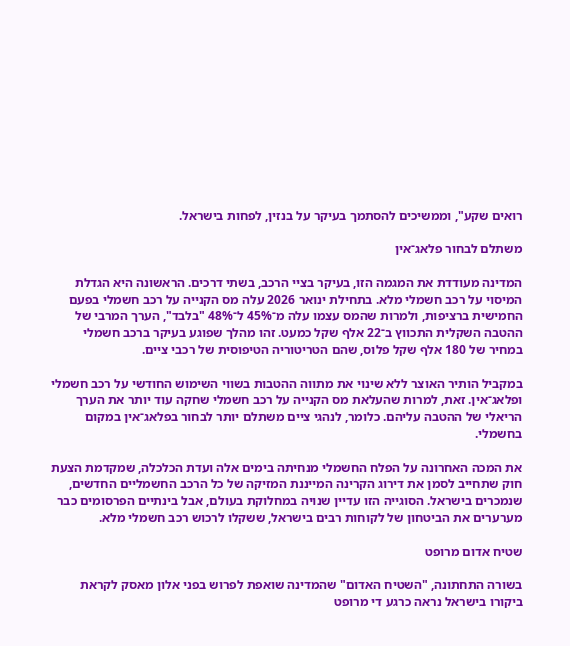רואים שקע", וממשיכים להסתמך בעיקר על בנזין, לפחות בישראל.

משתלם לבחור פלאג־אין

המדינה מעודדת את המגמה הזו, בעיקר בציי הרכב, בשתי דרכים. הראשונה היא הגדלת המיסוי על רכב חשמלי מלא. בתחילת ינואר 2026 עלה מס הקנייה על רכב חשמלי בפעם החמישית ברציפות, ולמרות שהמס עצמו עלה מ־45% ל־48% "בלבד", הערך המרבי של ההטבה השקלית התכווץ ב־22 אלף שקל כמעט. זהו מהלך שפוגע בעיקר ברכב חשמלי במחיר של 180 אלף שקל פלוס, שהם הטריטוריה הטיפוסית של רכבי ציים.

במקביל הותיר האוצר ללא שינוי את מתווה ההטבות בשווי השימוש החודשי על רכב חשמלי ופלאג־אין. זאת, למרות שהעלאת מס הקנייה על רכב חשמלי שחקה עוד יותר את הערך הריאלי של ההטבה עליהם. כלומר, לנהגי ציים משתלם יותר לבחור בפלאג־אין במקום בחשמלי.

את המכה האחרונה על הפלח החשמלי מנחיתה בימים אלה ועדת הכלכלה, שמקדמת הצעת חוק שתחייב לסמן את דירוג הקרינה המייננת המזיקה של כל הרכב החשמליים החדשים, שנמכרים בישראל. הסוגייה הזו עדיין שנויה במחלוקת בעולם, אבל בינתיים הפרסומים כבר מערערים את הביטחון של לקוחות רבים בישראל, ששקלו לרכוש רכב חשמלי מלא.

שטיח אדום מרופט

בשורה התחתונה, "השטיח האדום" שהמדינה שואפת לפרוש בפני אלון מאסק לקראת ביקורו בישראל נראה כרגע די מרופט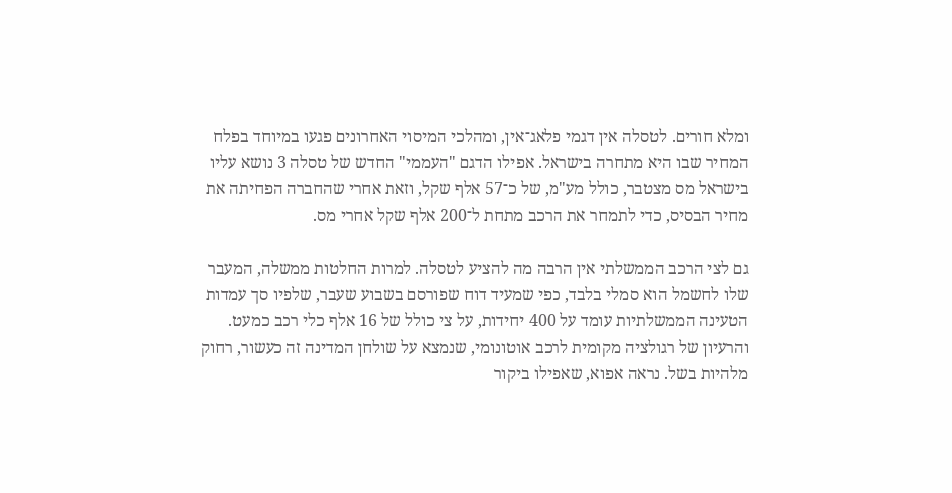ומלא חורים. לטסלה אין דגמי פלאג־אין, ומהלכי המיסוי האחרונים פגעו במיוחד בפלח המחיר שבו היא מתחרה בישראל. אפילו הדגם "העממי" החדש של טסלה 3 נושא עליו בישראל מס מצטבר, כולל מע"מ, של כ־57 אלף שקל, וזאת אחרי שהחברה הפחיתה את מחיר הבסיס, כדי לתמחר את הרכב מתחת ל־200 אלף שקל אחרי מס.

גם לצי הרכב הממשלתי אין הרבה מה להציע לטסלה. למרות החלטות ממשלה, המעבר שלו לחשמל הוא סמלי בלבד, כפי שמעיד דוח שפורסם בשבוע שעבר, שלפיו סך עמדות הטעינה הממשלתיות עומד על 400 יחידות, על צי כולל של 16 אלף כלי רכב כמעט. והרעיון של רגולציה מקומית לרכב אוטונומי, שנמצא על שולחן המדינה זה כעשור, רחוק מלהיות בשל. נראה אפוא, שאפילו ביקור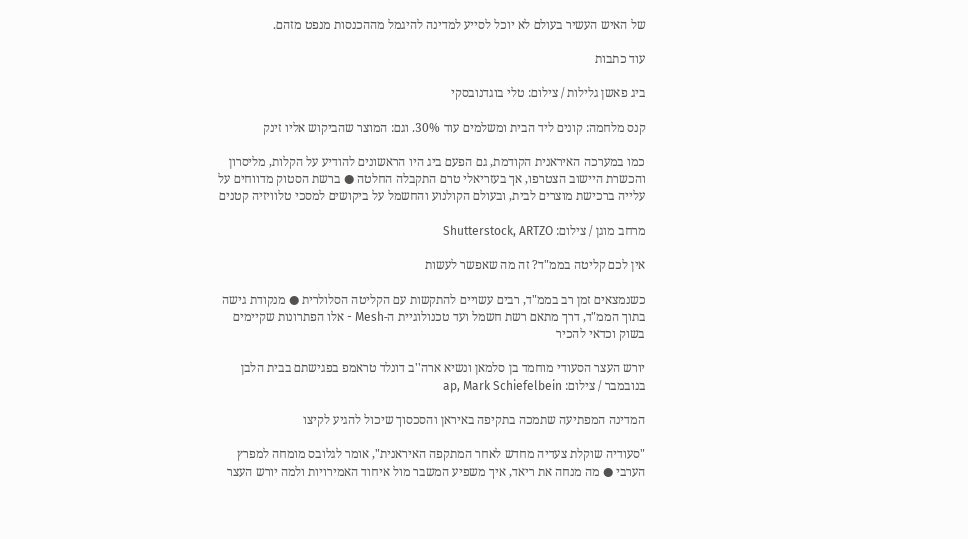של האיש העשיר בעולם לא יוכל לסייע למדינה להיגמל מההכנסות מנפט מזהם.

עוד כתבות

ביג פאשן גלילות / צילום: טלי בוגדנובסקי

קנס מלחמה: קונים ליד הבית ומשלמים עוד 30%. וגם: המוצר שהביקוש אליו זינק

כמו במערכה האיראנית הקודמת, גם הפעם ביג היו הראשונים להודיע על הקלות, מליסרון והכשרת היישוב הצטרפו, אך בעזריאלי טרם התקבלה החלטה ● ברשת הסטוק מדווחים על עלייה ברכישת מוצרים לבית, ובעולם הקולנוע והחשמל על ביקושים למסכי טלוויזיה קטנים

מרחב מוגן / צילום: Shutterstock, ARTZO

אין לכם קליטה בממ"ד? זה מה שאפשר לעשות

כשנמצאים זמן רב בממ"ד, רבים עשויים להתקשות עם הקליטה הסלולרית ● מנקודת גישה בתוך הממ"ד, דרך מתאם רשת חשמל ועד טכנולוגיית ה-Mesh - אלו הפתרונות שקיימים בשוק וכדאי להכיר

יורש העצר הסעודי מוחמד בן סלמאן ונשיא ארה''ב דונלד טראמפ בפגישתם בבית הלבן בנובמבר / צילום: ap, Mark Schiefelbein

המדינה המפתיעה שתמכה בתקיפה באיראן והסכסוך שיכול להגיע לקיצו

"סעודיה שוקלת צעדיה מחדש לאחר המתקפה האיראנית", אומר לגלובס מומחה למפרץ הערבי ● מה מנחה את ריאד, איך משפיע המשבר מול איחוד האמירויות ולמה יורש העצר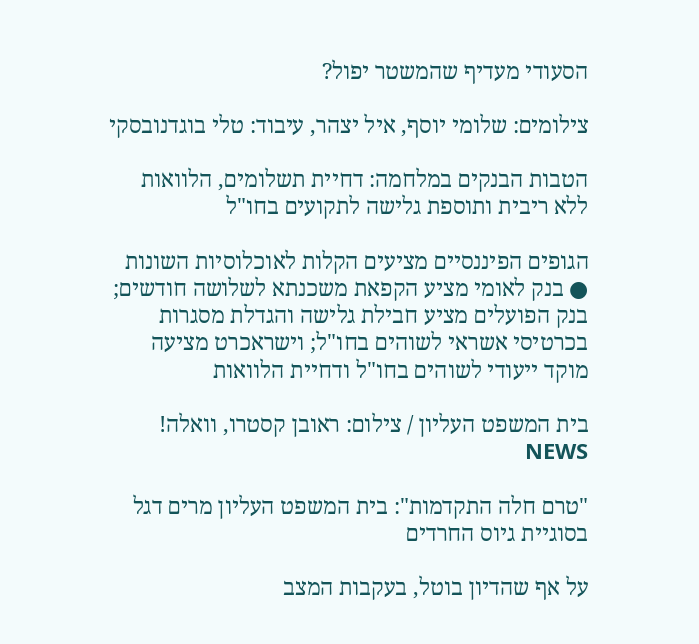הסעודי מעדיף שהמשטר יפול?

צילומים: שלומי יוסף, איל יצהר, עיבוד: טלי בוגדנובסקי

הטבות הבנקים במלחמה: דחיית תשלומים, הלוואות ללא ריבית ותוספת גלישה לתקועים בחו"ל

הגופים הפיננסיים מציעים הקלות לאוכלוסיות השונות ● בנק לאומי מציע הקפאת משכנתא לשלושה חודשים; בנק הפועלים מציע חבילת גלישה והגדלת מסגרות בכרטיסי אשראי לשוהים בחו"ל; וישראכרט מציעה מוקד ייעודי לשוהים בחו"ל ודחיית הלוואות

בית המשפט העליון / צילום: ראובן קסטרו, וואלה! NEWS

"טרם חלה התקדמות": בית המשפט העליון מרים דגל בסוגיית גיוס החרדים

על אף שהדיון בוטל, בעקבות המצב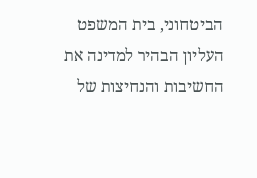הביטחוני, בית המשפט העליון הבהיר למדינה את החשיבות והנחיצות של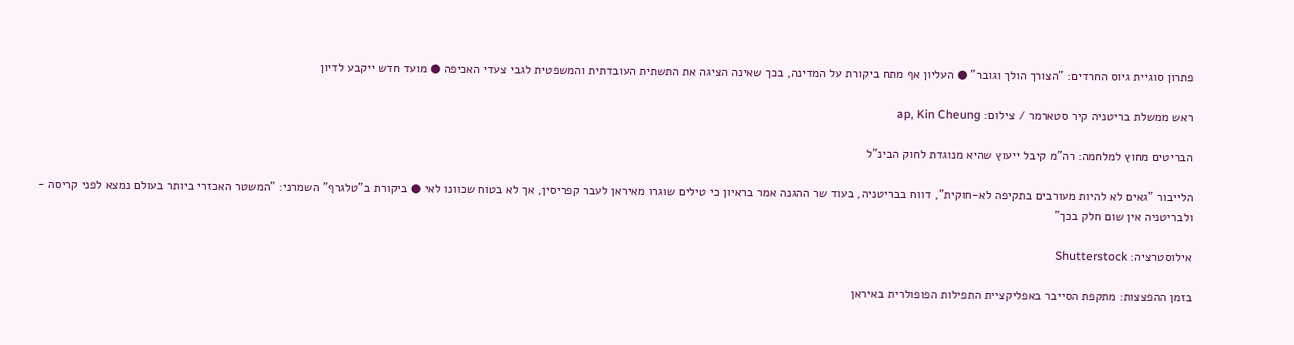פתרון סוגיית גיוס החרדים: "הצורך הולך וגובר" ● העליון אף מתח ביקורת על המדינה, בכך שאינה הציגה את התשתית העובדתית והמשפטית לגבי צעדי האכיפה ● מועד חדש ייקבע לדיון

ראש ממשלת בריטניה קיר סטארמר / צילום: ap, Kin Cheung

הבריטים מחוץ למלחמה: רה"מ קיבל ייעוץ שהיא מנוגדת לחוק הבינ"ל

הלייבור "גאים לא להיות מעורבים בתקיפה לא-חוקית", דווח בבריטניה, בעוד שר ההגנה אמר בראיון כי טילים שוגרו מאיראן לעבר קפריסין, אך לא בטוח שכוונו לאי ● ביקורת ב"טלגרף" השמרני: "המשטר האכזרי ביותר בעולם נמצא לפני קריסה - ולבריטניה אין שום חלק בכך"

אילוסטרציה: Shutterstock

בזמן ההפצצות: מתקפת הסייבר באפליקציית התפילות הפופולרית באיראן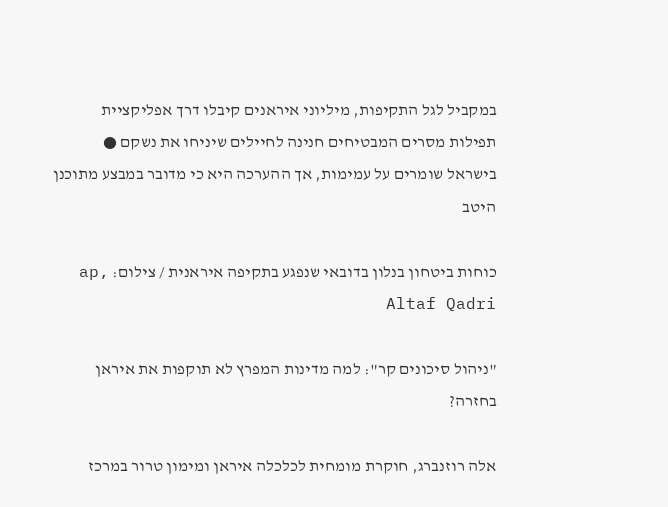במקביל לגל התקיפות, מיליוני איראנים קיבלו דרך אפליקציית תפילות מסרים המבטיחים חנינה לחיילים שיניחו את נשקם ● בישראל שומרים על עמימות, אך ההערכה היא כי מדובר במבצע מתוכנן היטב

כוחות ביטחון בנלון בדובאי שנפגע בתקיפה איראנית / צילום: ap, Altaf Qadri

"ניהול סיכונים קר": למה מדינות המפרץ לא תוקפות את איראן בחזרה?

אלה רוזנברג, חוקרת מומחית לכלכלה איראן ומימון טרור במרכז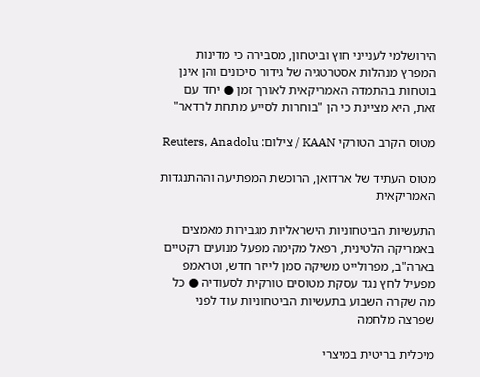הירושלמי לענייני חוץ וביטחון, מסבירה כי מדינות המפרץ מנהלות אסטרטגיה של גידור סיכונים והן אינן בוטחות בהתמדה האמריקאית לאורך זמן ● יחד עם זאת, היא מציינת כי הן "בוחרות לסייע מתחת לרדאר"

מטוס הקרב הטורקי KAAN / צילום: Reuters, Anadolu

מטוס העתיד של ארדואן, הרוכשת המפתיעה וההתנגדות האמריקאית

התעשיות הביטחוניות הישראליות מגבירות מאמצים באמריקה הלטינית, רפאל מקימה מפעל מנועים רקטיים בארה"ב, מפרולייט משיקה סמן לייזר חדש, וטראמפ מפעיל לחץ נגד עסקת מטוסים טורקית לסעודיה ● כל מה שקרה השבוע בתעשיות הביטחוניות עוד לפני שפרצה מלחמה

מיכלית בריטית במיצרי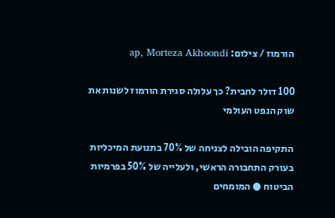הורמוז / צילום: ap, Morteza Akhoondi

100 דולר לחבית? כך עלולה סגירת הורמוז לשנות את שוק הנפט העולמי

התקיפה הובילה לצניחה של 70% בתנועת המיכליות בעורק התחבורה הראשי, ולעלייה של 50% בפרמיות הביטוח ● המומחים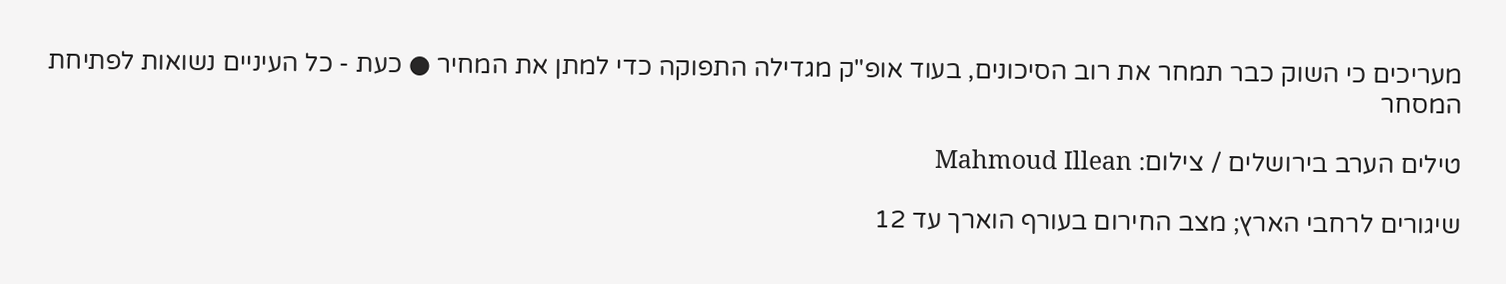מעריכים כי השוק כבר תמחר את רוב הסיכונים, בעוד אופ"ק מגדילה התפוקה כדי למתן את המחיר ● כעת - כל העיניים נשואות לפתיחת המסחר

טילים הערב בירושלים / צילום: Mahmoud Illean

שיגורים לרחבי הארץ; מצב החירום בעורף הוארך עד 12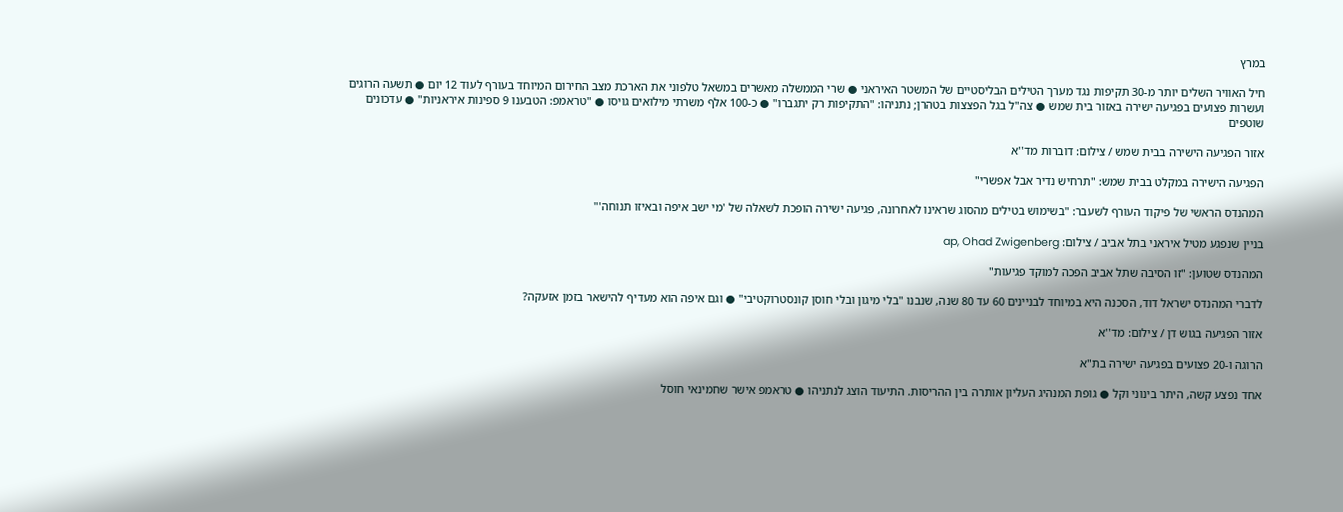במרץ

חיל האוויר השלים יותר מ-30 תקיפות נגד מערך הטילים הבליסטיים של המשטר האיראני ● שרי הממשלה מאשרים במשאל טלפוני את הארכת מצב החירום המיוחד בעורף לעוד 12 יום ● תשעה הרוגים ועשרות פצועים בפגיעה ישירה באזור בית שמש ● צה"ל בגל הפצצות בטהרן; נתניהו: "התקיפות רק יתגברו" ● כ-100 אלף משרתי מילואים גויסו ● "טראמפ: הטבענו 9 ספינות איראניות" ● עדכונים שוטפים

אזור הפגיעה הישירה בבית שמש / צילום: דוברות מד''א

הפגיעה הישירה במקלט בבית שמש: "תרחיש נדיר אבל אפשרי"

המהנדס הראשי של פיקוד העורף לשעבר: "בשימוש בטילים מהסוג שראינו לאחרונה, פגיעה ישירה הופכת לשאלה של 'מי ישב איפה ובאיזו תנוחה'"

בניין שנפגע מטיל איראני בתל אביב / צילום: ap, Ohad Zwigenberg

המהנדס שטוען: "זו הסיבה שתל אביב הפכה למוקד פגיעות"

לדברי המהנדס ישראל דוד, הסכנה היא במיוחד לבניינים 60 עד 80 שנה, שנבנו "בלי מיגון ובלי חוסן קונסטרוקטיבי" ● וגם איפה הוא מעדיף להישאר בזמן אזעקה?

אזור הפגיעה בגוש דן / צילום: מד''א

הרוגה ו-20 פצועים בפגיעה ישירה בת"א

אחד נפצע קשה, היתר בינוני וקל ● גופת המנהיג העליון אותרה בין ההריסות. התיעוד הוצג לנתניהו ● טראמפ אישר שחמינאי חוסל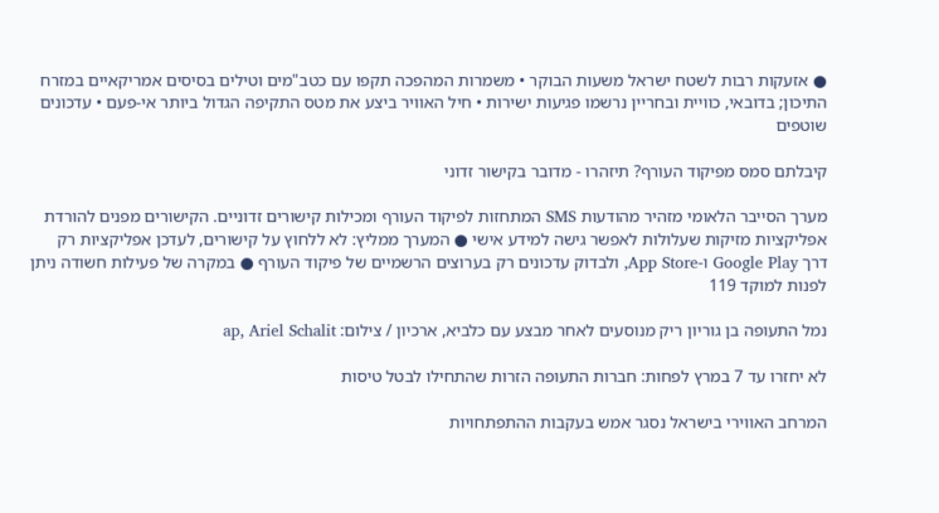● אזעקות רבות לשטח ישראל משעות הבוקר • משמרות המהפכה תקפו עם כטב"מים וטילים בסיסים אמריקאיים במזרח התיכון; בדובאי, כוויית ובחריין נרשמו פגיעות ישירות • חיל האוויר ביצע את מטס התקיפה הגדול ביותר אי-פעם • עדכונים שוטפים

קיבלתם סמס מפיקוד העורף? תיזהרו - מדובר בקישור זדוני

מערך הסייבר הלאומי מזהיר מהודעות SMS המתחזות לפיקוד העורף ומכילות קישורים זדוניים. הקישורים מפנים להורדת אפליקציות מזיקות שעלולות לאפשר גישה למידע אישי ● המערך ממליץ: לא ללחוץ על קישורים, לעדכן אפליקציות רק דרך Google Play ו-App Store, ולבדוק עדכונים רק בערוצים הרשמיים של פיקוד העורף ● במקרה של פעילות חשודה ניתן לפנות למוקד 119

נמל התעופה בן גוריון ריק מנוסעים לאחר מבצע עם כלביא, ארכיון / צילום: ap, Ariel Schalit

לא יחזרו עד 7 במרץ לפחות: חברות התעופה הזרות שהתחילו לבטל טיסות

המרחב האווירי בישראל נסגר אמש בעקבות ההתפתחויות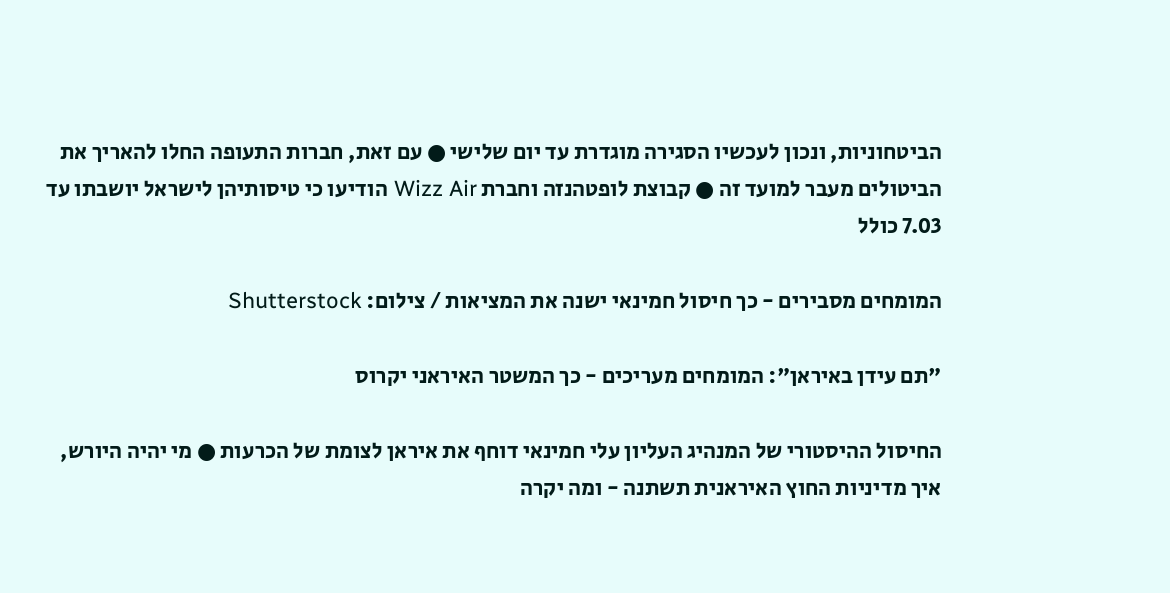הביטחוניות, ונכון לעכשיו הסגירה מוגדרת עד יום שלישי ● עם זאת, חברות התעופה החלו להאריך את הביטולים מעבר למועד זה ● קבוצת לופטהנזה וחברת Wizz Air הודיעו כי טיסותיהן לישראל יושבתו עד 7.03 כולל

המומחים מסבירים - כך חיסול חמינאי ישנה את המציאות / צילום: Shutterstock

"תם עידן באיראן": המומחים מעריכים - כך המשטר האיראני יקרוס

החיסול ההיסטורי של המנהיג העליון עלי חמינאי דוחף את איראן לצומת של הכרעות ● מי יהיה היורש, איך מדיניות החוץ האיראנית תשתנה - ומה יקרה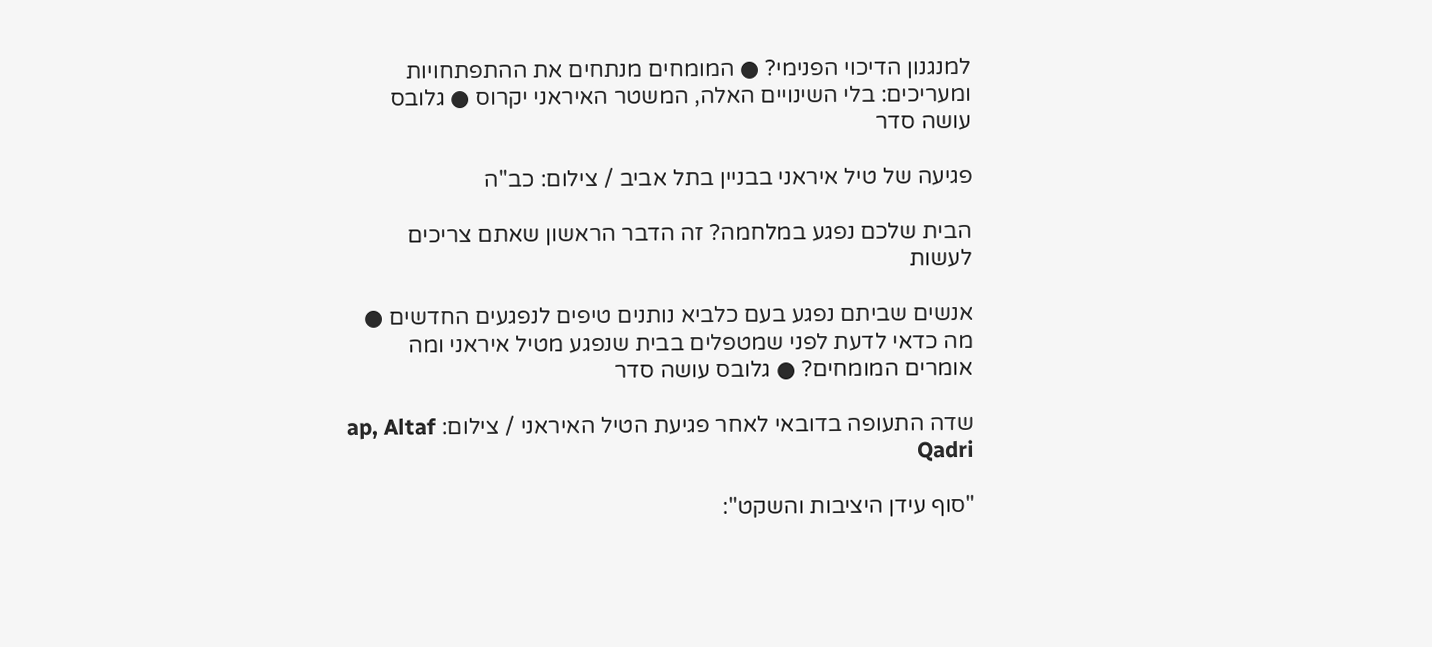למנגנון הדיכוי הפנימי? ● המומחים מנתחים את ההתפתחויות ומעריכים: בלי השינויים האלה, המשטר האיראני יקרוס ● גלובס עושה סדר

פגיעה של טיל איראני בבניין בתל אביב / צילום: כב''ה

הבית שלכם נפגע במלחמה? זה הדבר הראשון שאתם צריכים לעשות

אנשים שביתם נפגע בעם כלביא נותנים טיפים לנפגעים החדשים ● מה כדאי לדעת לפני שמטפלים בבית שנפגע מטיל איראני ומה אומרים המומחים? ● גלובס עושה סדר

שדה התעופה בדובאי לאחר פגיעת הטיל האיראני / צילום: ap, Altaf Qadri

"סוף עידן היציבות והשקט":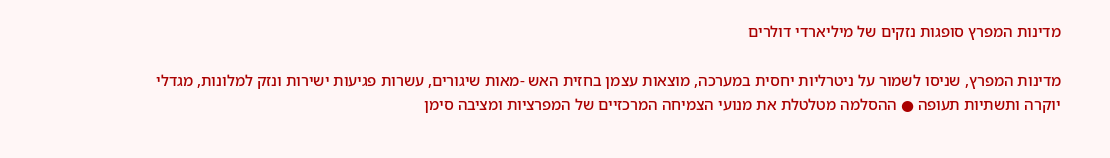מדינות המפרץ סופגות נזקים של מיליארדי דולרים

מדינות המפרץ, שניסו לשמור על ניטרליות יחסית במערכה, מוצאות עצמן בחזית האש -מאות שיגורים, עשרות פגיעות ישירות ונזק למלונות, מגדלי יוקרה ותשתיות תעופה ● ההסלמה מטלטלת את מנועי הצמיחה המרכזיים של המפרציות ומציבה סימן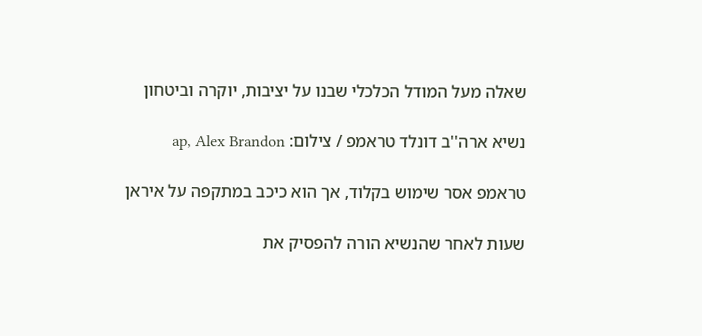שאלה מעל המודל הכלכלי שבנו על יציבות, יוקרה וביטחון

נשיא ארה''ב דונלד טראמפ / צילום: ap, Alex Brandon

טראמפ אסר שימוש בקלוד, אך הוא כיכב במתקפה על איראן

שעות לאחר שהנשיא הורה להפסיק את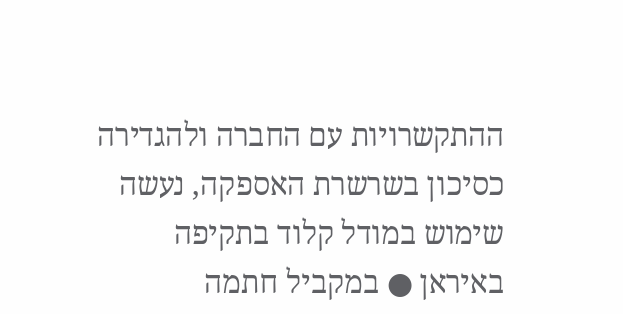ההתקשרויות עם החברה ולהגדירה כסיכון בשרשרת האספקה, נעשה שימוש במודל קלוד בתקיפה באיראן ● במקביל חתמה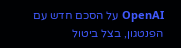OpenAI על הסכם חדש עם הפנטגון, בצל ביטול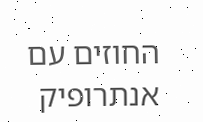החוזים עם אנתרופיק